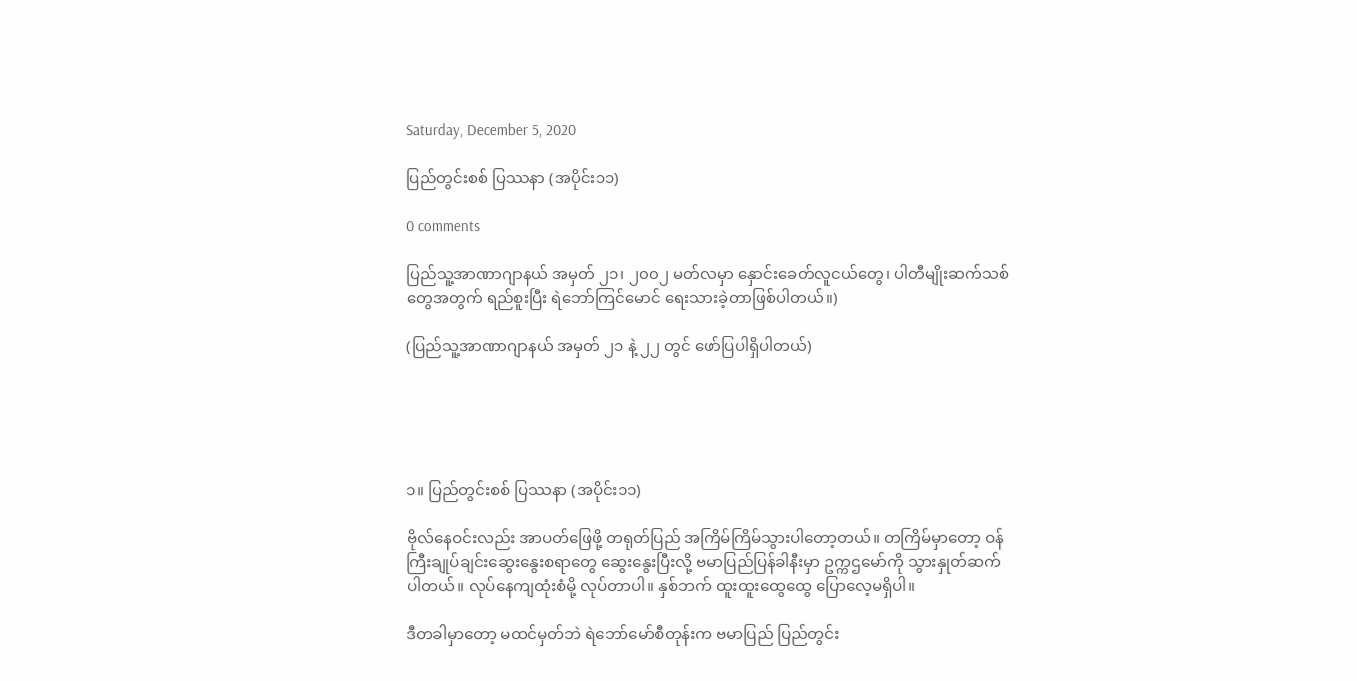Saturday, December 5, 2020

ပြည်တွင်းစစ် ပြဿနာ (အပိုင်း၁၁)

0 comments

ပြည်သူ့အာဏာဂျာနယ် အမှတ် ၂၁၊ ၂၀၀၂ မတ်လမှာ နှောင်းခေတ်လူငယ်တွေ၊ ပါတီမျိုးဆက်သစ်တွေအတွက် ရည်စူးပြီး ရဲဘော်ကြင်မောင် ရေးသားခဲ့တာဖြစ်ပါတယ်။)

(ပြည်သူ့အာဏာဂျာနယ် အမှတ် ၂၁ နဲ့ ၂၂ တွင် ဖော်ပြပါရှိပါတယ်)





၁။ ပြည်တွင်းစစ် ပြဿနာ (အပိုင်း၁၁)

ဗိုလ်နေဝင်းလည်း အာပတ်ဖြေဖို့ တရုတ်ပြည် အကြိမ်ကြိမ်သွားပါတော့တယ်။ တကြိမ်မှာတော့ ဝန်ကြီးချုပ်ချင်းဆွေးနွေးစရာတွေ ဆွေးနွေးပြီးလို့ ဗမာပြည်ပြန်ခါနီးမှာ ဥက္ကဌမော်ကို သွားနှုတ်ဆက်ပါတယ်။ လုပ်နေကျထုံးစံမို့ လုပ်တာပါ။ နှစ်ဘက် ထူးထူးထွေထွေ ပြောလေ့မရှိပါ။

ဒီတခါမှာတော့ မထင်မှတ်ဘဲ ရဲဘော်မော်စီတုန်းက ဗမာပြည် ပြည်တွင်း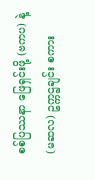စစ်ပြဿနာ ဖြေရှင်းဖို့ (ဗကပ) နဲ့ (မဆလ) ဥက္ကဌချင်း စကား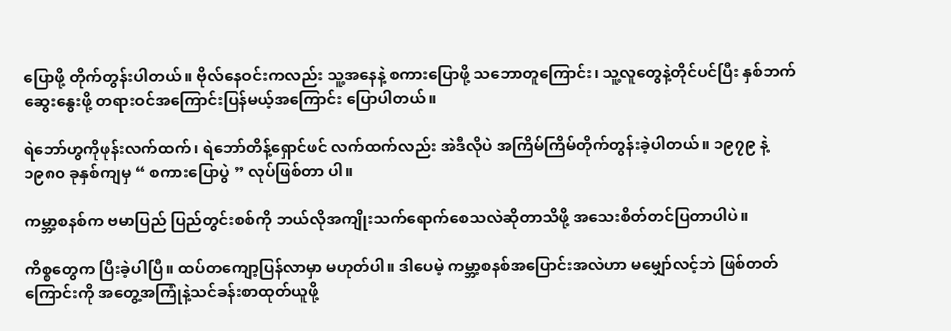ပြောဖို့ တိုက်တွန်းပါတယ်။ ဗိုလ်နေဝင်းကလည်း သူ့အနေနဲ့ စကားပြောဖို့ သဘောတူကြောင်း၊ သူ့လူတွေနဲ့တိုင်ပင်ပြီး နှစ်ဘက်ဆွေးနွေးဖို့ တရားဝင်အကြောင်းပြန်မယ့်အကြောင်း ပြောပါတယ်။

ရဲဘော်ဟွကိုဖုန်းလက်ထက်၊ ရဲဘော်တိန့်ရှောင်ဖင် လက်ထက်လည်း အဲဒီလိုပဲ အကြိမ်ကြိမ်တိုက်တွန်းခဲ့ပါတယ်။ ၁၉၇၉ နဲ့ ၁၉၈၀ ခုနှစ်ကျမှ “ စကားပြောပွဲ ” လုပ်ဖြစ်တာ ပါ။

ကမ္ဘာ့စနစ်က ဗမာပြည် ပြည်တွင်းစစ်ကို ဘယ်လိုအကျိုးသက်ရောက်စေသလဲဆိုတာသိဖို့ အသေးစိတ်တင်ပြတာပါပဲ။

ကိစ္စတွေက ပြီးခဲ့ပါပြီ။ ထပ်တကျော့ပြန်လာမှာ မဟုတ်ပါ။ ဒါပေမဲ့ ကမ္ဘာ့စနစ်အပြောင်းအလဲဟာ မမျှော်လင့်ဘဲ ဖြစ်တတ်ကြောင်းကို အတွေ့အကြုံနဲ့သင်ခန်းစာထုတ်ယူဖို့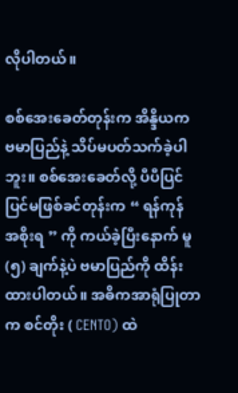လိုပါတယ်။

စစ်အေးခေတ်တုန်းက အိန္ဒိယက ဗမာပြည်နဲ့ သိပ်မပတ်သက်ခဲ့ပါဘူး။ စစ်အေးခေတ်လို့ ပီပီပြင်ပြင်မဖြစ်ခင်တုန်းက “ ရန်ကုန် အစိုးရ ” ကို ကယ်ခဲ့ပြီးနောက် မူ (၅) ချက်နဲ့ပဲ ဗမာပြည်ကို ထိန်းထားပါတယ်။ အဓိကအာရုံပြုတာက စင်တိုး ( CENTO) ထဲ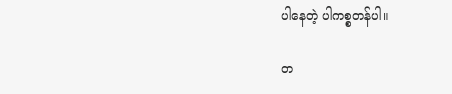ပါနေတဲ့ ပါကစ္စတန်ပါ။

တ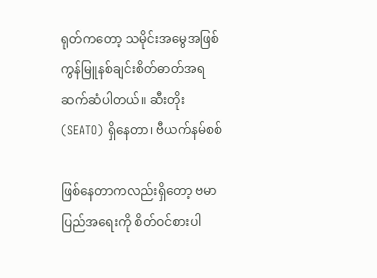ရုတ်ကတော့ သမိုင်းအမွေအဖြစ် ကွန်မြူနစ်ချင်းစိတ်ဓာတ်အရ ဆက်ဆံပါတယ်။ ဆီးတိုး (SEATO) ရှိနေတာ၊ ဗီယက်နမ်စစ်

ဖြစ်နေတာကလည်းရှိတော့ ဗမာပြည်အရေးကို စိတ်ဝင်စားပါ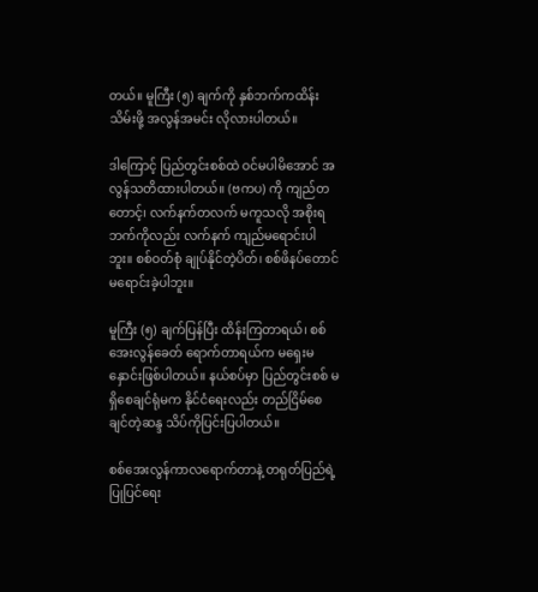တယ်။ မူကြီး (၅) ချက်ကို နှစ်ဘက်ကထိန်းသိမ်းဖို့ အလွန်အမင်း လိုလားပါတယ်။

ဒါကြောင့် ပြည်တွင်းစစ်ထဲ ဝင်မပါမိအောင် အလွန်သတိထားပါတယ်။ (ဗကပ) ကို ကျည်တတောင့်၊ လက်နက်တလက် မကူသလို အစိုးရဘက်ကိုလည်း လက်နက် ကျည်မရောင်းပါဘူး။ စစ်ဝတ်စုံ ချုပ်နိုင်တဲ့ပိတ်၊ စစ်ဖိနပ်တောင် မရောင်းခဲ့ပါဘူး။

မူကြီး (၅) ချက်ပြန်ပြီး ထိန်းကြတာရယ်၊ စစ်အေးလွန်ခေတ် ရောက်တာရယ်က မရှေးမနှောင်းဖြစ်ပါတယ်။ နယ်စပ်မှာ ပြည်တွင်းစစ် မရှိစေချင်ရုံမက နိုင်ငံရေးလည်း တည်ငြိမ်စေချင်တဲ့ဆန္ဒ သိပ်ကိုပြင်းပြပါတယ်။

စစ်အေးလွန်ကာလရောက်တာနဲ့ တရုတ်ပြည်ရဲ့ ပြုပြင်ရေး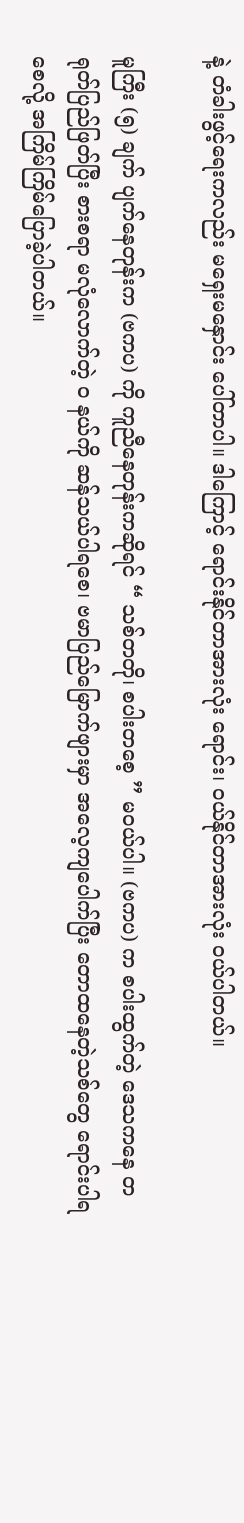နဲ့ တံခါးဖွင့်ရေးကလည်း မရှေးမနှောင်း ပေါ်တာပါ။ ဒါကြောင့် ရောင်းနိုင်တာအားလုံး ရောင်း၊ ဝယ်နိုင်တာအားလုံး ဝယ်ပါတယ်။

မူကြီး (၅) ချက် ပျက်နေတုန်းက (ဗကပ) ကို ကူညီနေတုန်းကဆိုရင် “ သစ်တတို၊ စပါးတစေ့ ” မဝယ်ပါ။ (ဗကပ) က စပါးထွက်တဲ့ ဒေသကနေ တရုတ်ပြည်ဖြတ်ပြီး စားစရာ မလုံလောက်တဲ့ ၀ နယ်ကို ဆန်သယ်ပါရစေ၊ ဗမာပြည်မြောက်ဖျားမှာ အလေ့ကျပေါက်ပြီး တောထနေတဲ့သစ်တွေ ရောင်းပါရစေလို့ အကြိမ်ကြိမ်ပြောခဲ့ပါတယ်။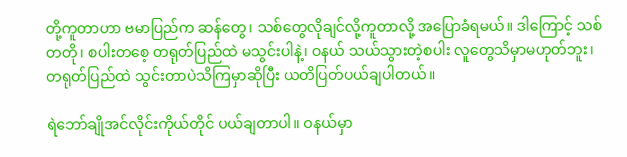တို့ကူတာဟာ ဗမာပြည်က ဆန်တွေ၊ သစ်တွေလိုချင်လို့ကူတာလို့ အပြောခံရမယ်။ ဒါကြောင့် သစ်တတို၊ စပါးတစေ့ တရုတ်ပြည်ထဲ မသွင်းပါနဲ့၊ ဝနယ် သယ်သွားတဲ့စပါး လူတွေသိမှာမဟုတ်ဘူး၊ တရုတ်ပြည်ထဲ သွင်းတာပဲသိကြမှာဆိုပြီး ယတိပြတ်ပယ်ချပါတယ်။

ရဲဘော်ချိုအင်လိုင်းကိုယ်တိုင် ပယ်ချတာပါ။ ဝနယ်မှာ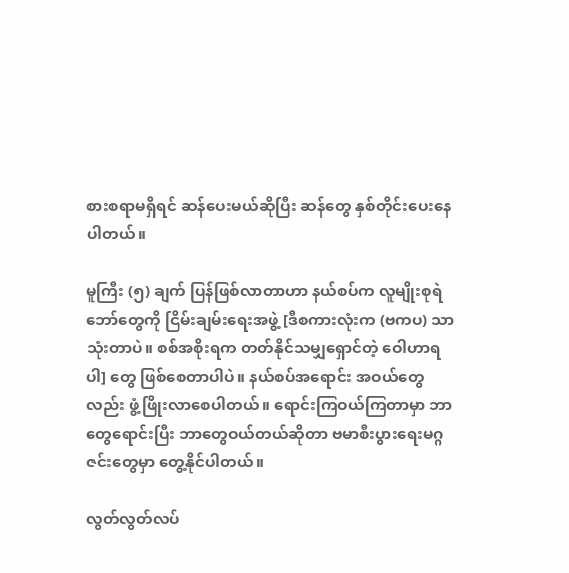စားစရာမရှိရင် ဆန်ပေးမယ်ဆိုပြီး ဆန်တွေ နှစ်တိုင်းပေးနေပါတယ်။

မူကြီး (၅) ချက် ပြန်ဖြစ်လာတာဟာ နယ်စပ်က လူမျိုးစုရဲဘော်တွေကို ငြိမ်းချမ်းရေးအဖွဲ့ [ဒီစကားလုံးက (ဗကပ) သာသုံးတာပဲ။ စစ်အစိုးရက တတ်နိုင်သမျှရှောင်တဲ့ ဝေါဟာရပါ] တွေ ဖြစ်စေတာပါပဲ။ နယ်စပ်အရောင်း အဝယ်တွေလည်း ဖွံ့ဖြိုးလာစေပါတယ်။ ရောင်းကြဝယ်ကြတာမှာ ဘာတွေရောင်းပြီး ဘာတွေဝယ်တယ်ဆိုတာ ဗမာစီးပွားရေးမဂ္ဂဇင်းတွေမှာ တွေ့နိုင်ပါတယ်။

လွတ်လွတ်လပ်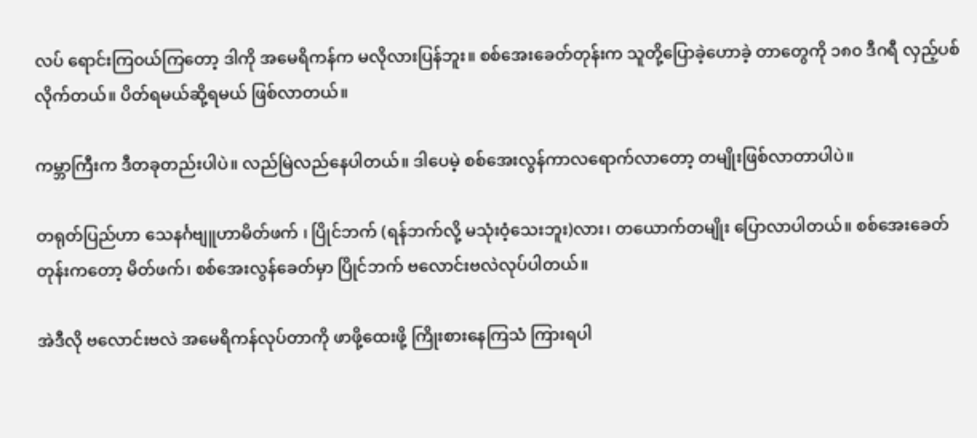လပ် ရောင်းကြ၀ယ်ကြတော့ ဒါကို အမေရိကန်က မလိုလားပြန်ဘူး။ စစ်အေးခေတ်တုန်းက သူတို့ပြောခဲ့ဟောခဲ့ တာတွေကို ၁၈၀ ဒီဂရီ လှည့်ပစ်လိုက်တယ်။ ပိတ်ရမယ်ဆို့ရမယ် ဖြစ်လာတယ်။

ကမ္ဘာကြီးက ဒီတခုတည်းပါပဲ။ လည်မြဲလည်နေပါတယ်။ ဒါပေမဲ့ စစ်အေးလွန်ကာလရောက်လာတော့ တမျိုးဖြစ်လာတာပါပဲ။

တရုတ်ပြည်ဟာ သေနင်္ဂဗျူဟာမိတ်ဖက် ၊ ပြိုင်ဘက် (ရန်ဘက်လို့ မသုံးဝံ့သေးဘူး)လား၊ တယောက်တမျိုး ပြောလာပါတယ်။ စစ်အေးခေတ်တုန်းကတော့ မိတ်ဖက်၊ စစ်အေးလွန်ခေတ်မှာ ပြိုင်ဘက် ဗလောင်းဗလဲလုပ်ပါတယ်။

အဲဒီလို ဗလောင်းဗလဲ အမေရိကန်လုပ်တာကို ဖာဖို့ထေးဖို့ ကြိုးစားနေကြသံ ကြားရပါ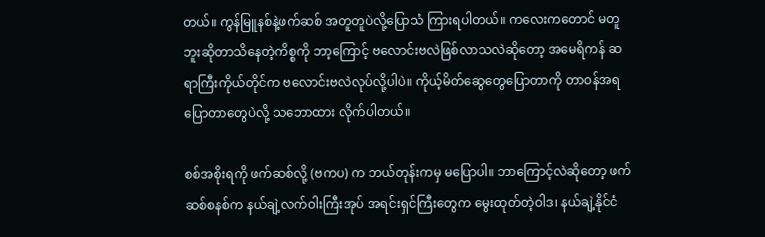တယ်။ ကွန်မြူနစ်နဲ့ဖက်ဆစ် အတူတူပဲလို့ပြောသံ ကြားရပါတယ်။ ကလေးကတောင် မတူဘူးဆိုတာသိနေတဲ့ကိစ္စကို ဘာ့ကြောင့် ဗလောင်းဗလဲဖြစ်လာသလဲဆိုတော့ အမေရိကန် ဆရာကြီးကိုယ်တိုင်က ဗလောင်းဗလဲလုပ်လို့ပါပဲ။ ကိုယ့်မိတ်ဆွေတွေပြောတာကို တာဝန်အရပြောတာတွေပဲလို့ သဘောထား လိုက်ပါတယ်။

စစ်အစိုးရကို ဖက်ဆစ်လို့ (ဗကပ) က ဘယ်တုန်းကမှ မပြောပါ။ ဘာကြောင့်လဲဆိုတော့ ဖက်ဆစ်စနစ်က နယ်ချဲ့လက်ဝါးကြီးအုပ် အရင်းရှင်ကြီးတွေက မွေးထုတ်တဲ့ဝါဒ၊ နယ်ချဲ့နိုင်ငံ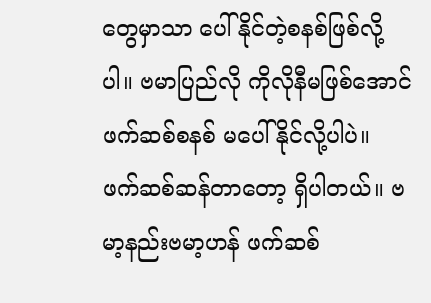တွေမှာသာ ပေါ်နိုင်တဲ့စနစ်ဖြစ်လို့ပါ။ ဗမာပြည်လို ကိုလိုနီမဖြစ်အောင် ဖက်ဆစ်စနစ် မပေါ်နိုင်လို့ပါပဲ။ ဖက်ဆစ်ဆန်တာတော့ ရှိပါတယ်။ ဗမာ့နည်းဗမာ့ဟန် ဖက်ဆစ်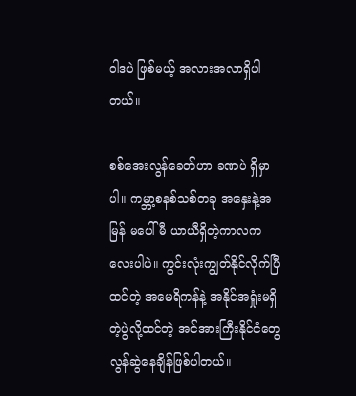ဝါဒပဲ ဖြစ်မယ့် အလားအလာရှိပါတယ်။

စစ်အေးလွန်ခေတ်ဟာ ခဏပဲ ရှိမှာပါ။ ကမ္ဘာ့စနစ်သစ်တခု အနှေးနဲ့အမြန် မပေါ်မီ ယာယီရှိတဲ့ကာလကလေးပါပဲ။ ကွင်းလုံးကျွတ်နိုင်လိုက်ပြီထင်တဲ့ အမေရိကန်နဲ့ အနိုင်အရှုံးမရှိတဲ့ပွဲလို့ထင်တဲ့ အင်အားကြီးနိုင်ငံတွေ လွန်ဆွဲနေချိန်ဖြစ်ပါတယ်။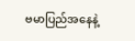ဗမာပြည်အနေနဲ့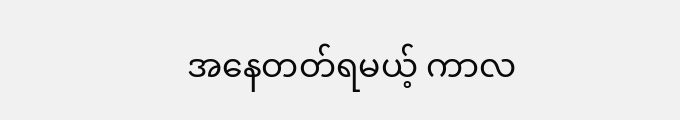အနေတတ်ရမယ့် ကာလ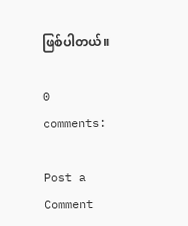ဖြစ်ပါတယ်။

0 comments:

Post a Comment